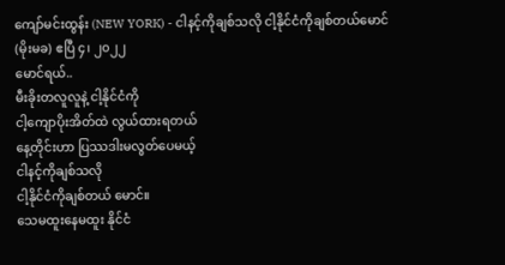ကျော်မင်းထွန်း (NEW YORK) - ငါနင့်ကိုချစ်သလို ငါ့နိုင်ငံကိုချစ်တယ်မောင်
(မိုးမခ) ဧပြီ ၄၊ ၂၀၂၂
မောင်ရယ်..
မီးခိုးတလူလူနဲ့ ငါ့နိုင်ငံကို
ငါ့ကျောပိုးအိတ်ထဲ လွယ်ထားရတယ်
နေ့တိုင်းဟာ ပြဿဒါးမလွတ်ပေမယ့်
ငါနင့်ကိုချစ်သလို
ငါ့နိုင်ငံကိုချစ်တယ် မောင်။
သေမထူးနေမထူး နိုင်ငံ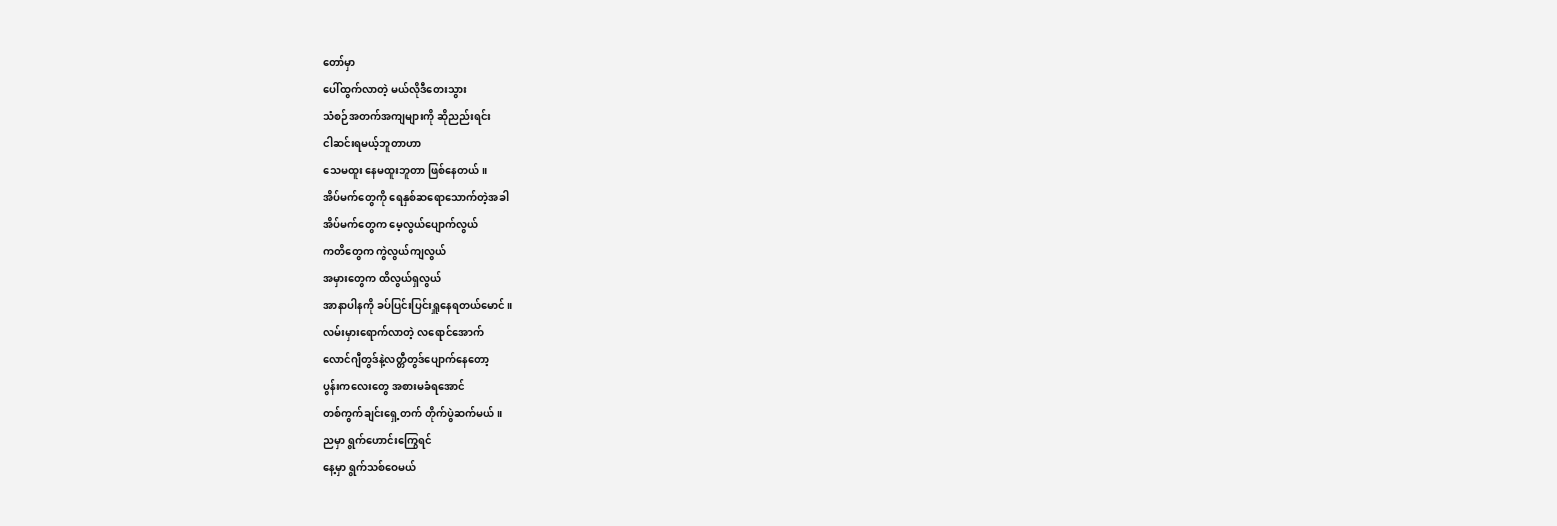တော်မှာ
ပေါ်ထွက်လာတဲ့ မယ်လိုဒီတေးသွား
သံစဉ်အတက်အကျများကို ဆိုညည်းရင်း
ငါဆင်းရမယ့်ဘူတာဟာ
သေမထူး နေမထူးဘူတာ ဖြစ်နေတယ်။
အိပ်မက်တွေကို ရေနှစ်ဆရောသောက်တဲ့အခါ
အိပ်မက်တွေက မေ့လွယ်ပျောက်လွယ်
ကတိတွေက ကွဲလွယ်ကျလွယ်
အမှားတွေက ထိလွယ်ရှလွယ်
အာနာပါနကို ခပ်ပြင်းပြင်းရှူနေရတယ်မောင်။
လမ်းမှားရောက်လာတဲ့ လရောင်အောက်
လောင်ဂျီတွဒ်နဲ့လတ္တီတွဒ်ပျောက်နေတော့
ပွန်းကလေးတွေ အစားမခံရအောင်
တစ်ကွက်ချင်းရှေ့တက် တိုက်ပွဲဆက်မယ်။
ညမှာ ရွက်ဟောင်းကြွေရင်
နေ့မှာ ရွက်သစ်ဝေမယ်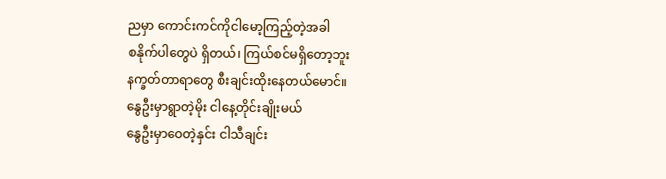ညမှာ ကောင်းကင်ကိုငါမော့ကြည့်တဲ့အခါ
စနိုက်ပါတွေပဲ ရှိတယ်၊ ကြယ်စင်မရှိတော့ဘူး
နက္ခတ်တာရာတွေ စီးချင်းထိုးနေတယ်မောင်။
နွေဦးမှာရွာတဲ့မိုး ငါနေ့တိုင်းချိုးမယ်
နွေဦးမှာဝေတဲ့နှင်း ငါသီချင်း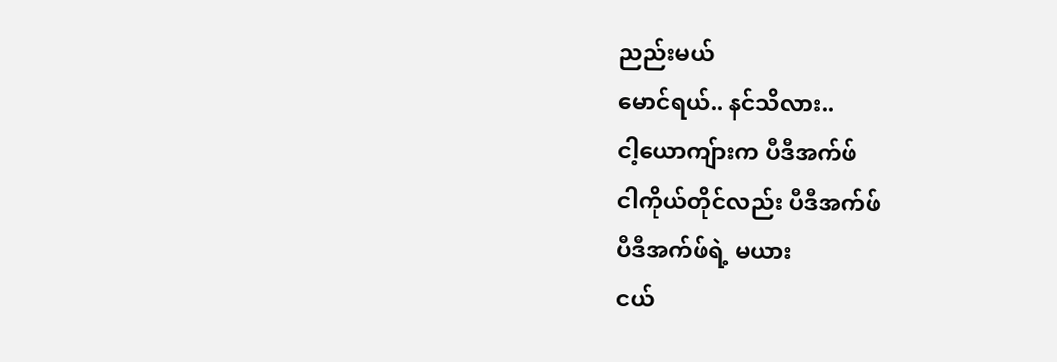ညည်းမယ်
မောင်ရယ်.. နင်သိလား..
ငါ့ယောကျ်ားက ပီဒီအက်ဖ်
ငါကိုယ်တိုင်လည်း ပီဒီအက်ဖ်
ပီဒီအက်ဖ်ရဲ့ မယား
ငယ်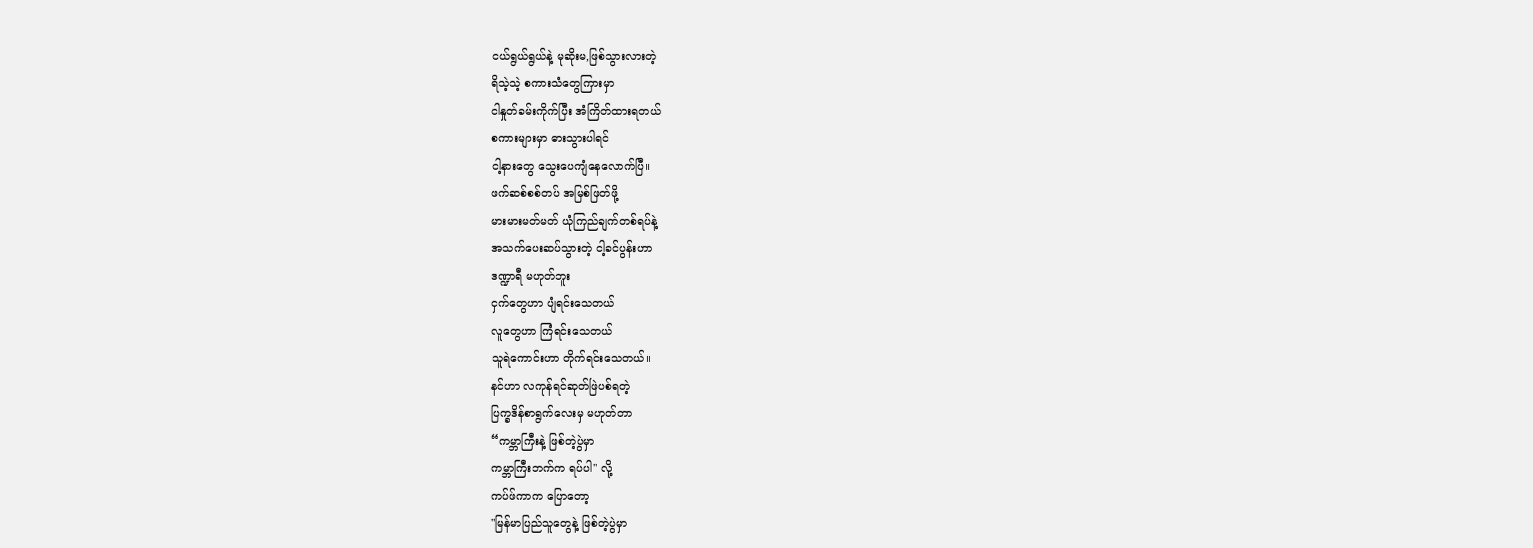ငယ်ရွယ်ရွယ်နဲ့ မုဆိုးမ,ဖြစ်သွားလားတဲ့
ရိသဲ့သဲ့ စကားသံတွေကြားမှာ
ငါနှုတ်ခမ်းကိုက်ပြီး အံကြိတ်ထားရတယ်
စကားများမှာ ဓားသွားပါရင်
ငါ့နားတွေ သွေးပေကျံနေလောက်ပြီ။
ဖက်ဆစ်စစ်တပ် အမြစ်ဖြတ်ဖို့
မားမားမတ်မတ် ယုံကြည်ချက်တစ်ရပ်နဲ့
အသက်ပေးဆပ်သွားတဲ့ ငါ့ခင်ပွန်းဟာ
ဒဏ္ဍာရီ မဟုတ်ဘူး
ငှက်တွေဟာ ပျံရင်းသေတယ်
လူတွေဟာ ကြံရင်းသေတယ်
သူရဲကောင်းဟာ တိုက်ရင်းသေတယ်။
နင်ဟာ လကုန်ရင်ဆုတ်ဖြဲပစ်ရတဲ့
ပြက္ခဒိန်စာရွက်လေးမှ မဟုတ်တာ
“ကမ္ဘာကြီးနဲ့ ဖြစ်တဲ့ပွဲမှာ
ကမ္ဘာကြီးဘက်က ရပ်ပါ" လို့
ကပ်ဖ်ကာက ပြောတော့
"မြန်မာပြည်သူတွေနဲ့ ဖြစ်တဲ့ပွဲမှာ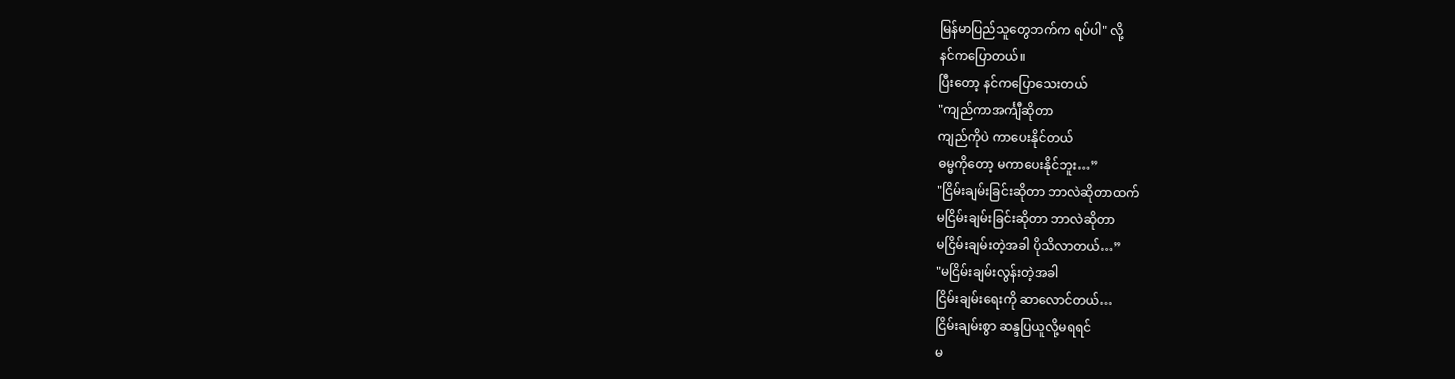မြန်မာပြည်သူတွေဘက်က ရပ်ပါ" လို့
နင်ကပြောတယ်။
ပြီးတော့ နင်ကပြောသေးတယ်
"ကျည်ကာအင်္ကျီဆိုတာ
ကျည်ကိုပဲ ကာပေးနိုင်တယ်
ဓမ္မကိုတော့ မကာပေးနိုင်ဘူး…”
"ငြိမ်းချမ်းခြင်းဆိုတာ ဘာလဲဆိုတာထက်
မငြိမ်းချမ်းခြင်းဆိုတာ ဘာလဲဆိုတာ
မငြိမ်းချမ်းတဲ့အခါ ပိုသိလာတယ်…”
"မငြိမ်းချမ်းလွန်းတဲ့အခါ
ငြိမ်းချမ်းရေးကို ဆာလောင်တယ်…
ငြိမ်းချမ်းစွာ ဆန္ဒပြယူလို့မရရင်
မ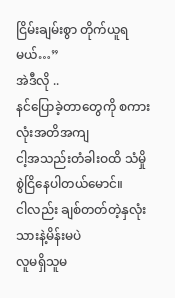ငြိမ်းချမ်းစွာ တိုက်ယူရမယ်…”
အဲဒီလို ..
နင်ပြောခဲ့တာတွေကို စကားလုံးအတိအကျ
ငါ့အသည်းတံခါးဝထိ သံမှိုစွဲငြိနေပါတယ်မောင်။
ငါလည်း ချစ်တတ်တဲ့နှလုံးသားနဲ့မိန်းမပဲ
လူမရှိသူမ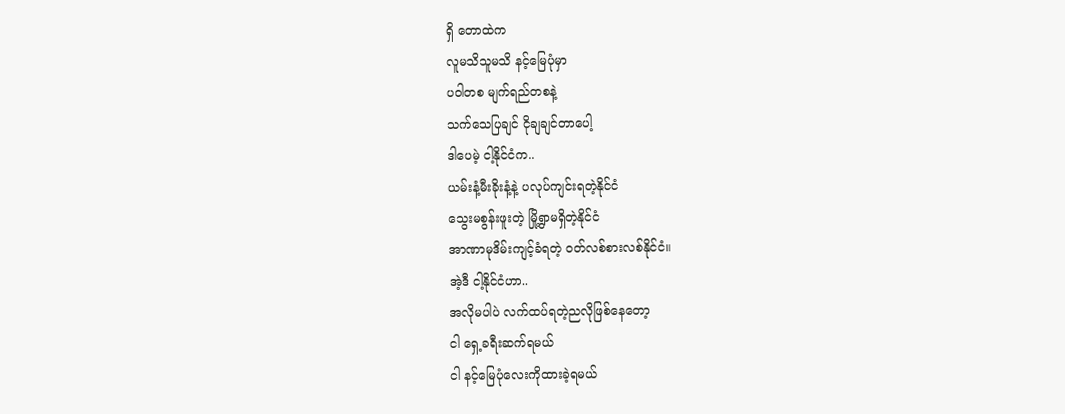ရှိ တောထဲက
လူမသိသူမသိ နင့်မြေပုံမှာ
ပဝါတစ မျက်ရည်တစနဲ့
သက်သေပြချင် ငိုချချင်တာပေါ့
ဒါပေမဲ့ ငါ့နိုင်ငံက..
ယမ်းနံ့မီးခိုးနံ့နဲ့ ပလုပ်ကျင်းရတဲ့နိုင်ငံ
သွေးမစွန်းဖူးတဲ့ မြို့ရွာမရှိတဲ့နိုင်ငံ
အာဏာမုဒိမ်းကျင့်ခံရတဲ့ ဝတ်လစ်စားလစ်နိုင်ငံ။
အဲ့ဒီ ငါ့နိုင်ငံဟာ..
အလိုမပါပဲ လက်ထပ်ရတဲ့ညလိုဖြစ်နေတော့
ငါ ရှေ့ခရီးဆက်ရမယ်
ငါ နင့်မြေပုံလေးကိုထားခဲ့ရမယ်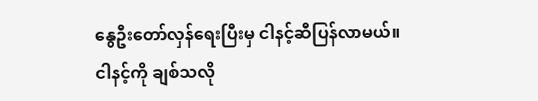နွေဦးတော်လှန်ရေးပြီးမှ ငါနင့်ဆီပြန်လာမယ်။
ငါနင့်ကို ချစ်သလို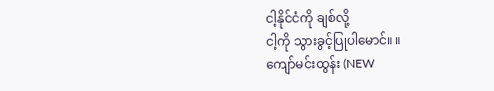ငါ့နိုင်ငံကို ချစ်လို့
ငါ့ကို သွားခွင့်ပြုပါမောင်။ ။
ကျော်မင်းထွန်း (NEW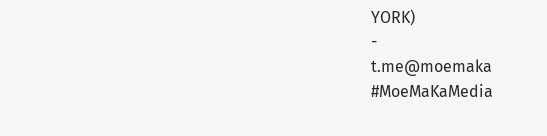YORK)
-
t.me@moemaka
#MoeMaKaMedia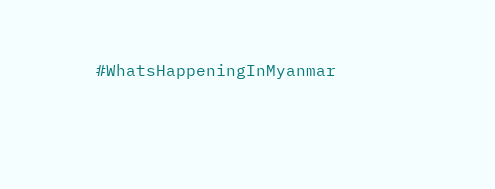#WhatsHappeningInMyanmar